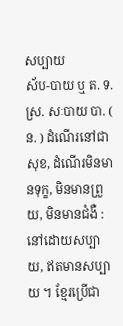សប្បាយ
ស័ប-បាយ ឬ ត. ទ. ស្រ. សៈបាយ បា. ( ន. ) ដំណើរនៅជាសុខ, ដំណើរមិនមានទុក្ខ, មិនមានព្រួយ, មិនមានជំងឺ : នៅដោយសប្បាយ, ឥតមានសប្បាយ ។ ខ្មែរប្រើជា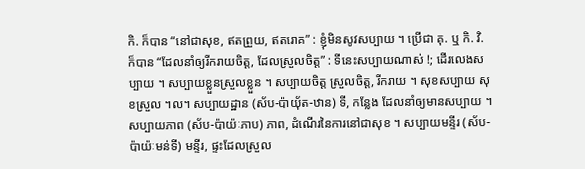កិ. ក៏បាន “នៅជាសុខ, ឥតព្រួយ, ឥតរោគ” : ខ្ញុំមិនសូវសប្បាយ ។ ប្រើជា គុ. ឬ កិ. វិ. ក៏បាន “ដែលនាំឲ្យរីករាយចិត្ត, ដែលស្រួលចិត្ត” : ទីនេះសប្បាយណាស់ !; ដើរលេងសប្បាយ ។ សប្បាយខ្លួនស្រួលខ្លួន ។ សប្បាយចិត្ត ស្រួលចិត្ត, រីករាយ ។ សុខសប្បាយ សុខស្រួល ។ល។ សប្បាយដ្ឋាន (ស័ប-ប៉ាយុ័ត-ឋាន) ទី, កន្លែង ដែលនាំឲ្យមានសប្បាយ ។ សប្បាយភាព (ស័ប-ប៉ាយ៉ៈភាប) ភាព, ដំណើរនៃការនៅជាសុខ ។ សប្បាយមន្ទីរ (ស័ប-ប៉ាយ៉ៈមន់ទី) មន្ទីរ, ផ្ទះដែលស្រួល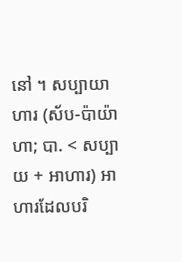នៅ ។ សប្បាយាហារ (ស័ប-ប៉ាយ៉ាហា; បា. < សប្បាយ + អាហារ) អាហារដែលបរិ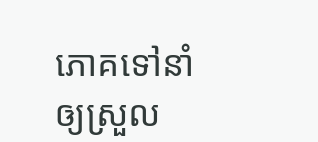ភោគទៅនាំឲ្យស្រួល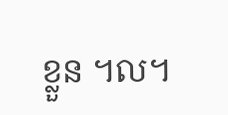ខ្លួន ។ល។